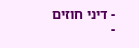- דיני חוזים
-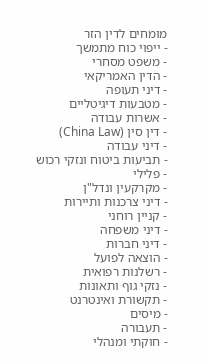מומחים לדין הזר
- ייפוי כוח מתמשך
- משפט מסחרי
- הדין האמריקאי
- דיני תעופה
- מטבעות דיגיטליים
- אשרות עבודה
- דין סין (China Law)
- דיני עבודה
- תביעות ביטוח ונזקי רכוש
- פלילי
- מקרקעין ונדל"ן
- דיני צרכנות ותיירות
- קניין רוחני
- דיני משפחה
- דיני חברות
- הוצאה לפועל
- רשלנות רפואית
- נזקי גוף ותאונות
- תקשורת ואינטרנט
- מיסים
- תעבורה
- חוקתי ומנהלי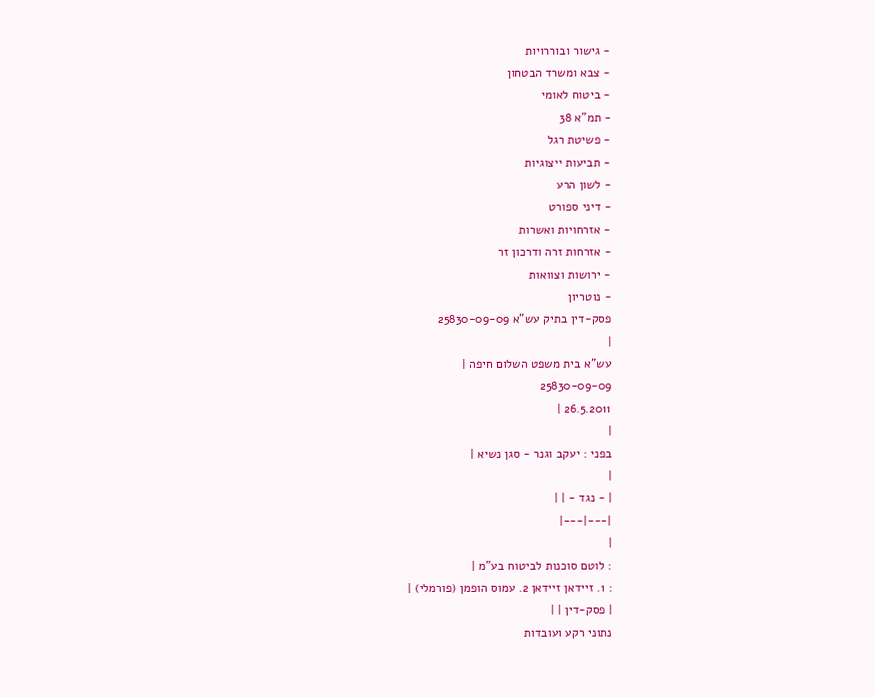- גישור ובוררויות
- צבא ומשרד הבטחון
- ביטוח לאומי
- תמ"א 38
- פשיטת רגל
- תביעות ייצוגיות
- לשון הרע
- דיני ספורט
- אזרחויות ואשרות
- אזרחות זרה ודרכון זר
- ירושות וצוואות
- נוטריון
פסק-דין בתיק עש"א 25830-09-09
|
עש"א בית משפט השלום חיפה |
25830-09-09
26.5.2011 |
|
בפני : יעקב וגנר - סגן נשיא |
|
| - נגד - | |
|---|---|
|
: לוטם סוכנות לביטוח בע"מ |
: 1. זיידאן זיידאן 2. עמוס הופמן (פורמלי) |
| פסק-דין | |
נתוני רקע ועובדות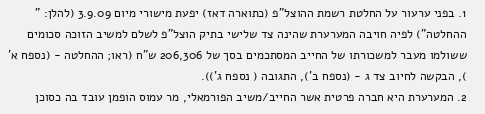1. בפני ערעור על החלטת רשמת ההוצל"פ (כתוארה דאז) יפעת מישורי מיום 3.9.09 (להלן: " ההחלטה") לפיה חויבה המערערת שהינה צד שלישי בתיק הוצל"פ לשלם למשיב הזוכה סכומים ששולמו מעבר למשכורתו של החייב המסתכמים בסך של 206,306 ש"ח (ראו; ההחלטה - (נספח א' ), הבקשה לחיוב צד ג - (נספח ב'), התגובה ( נספח ג')).
2. המערערת היא חברה פרטית אשר החייב/משיב הפורמאלי, מר עמוס הופמן עובד בה כסוכן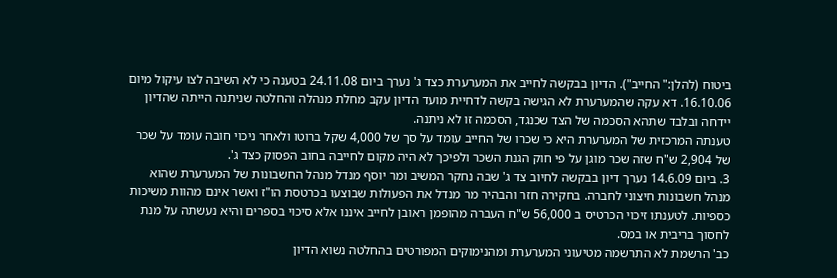ביטוח (להלן:" החייב"). הדיון בבקשה לחייב את המערערת כצד ג' נערך ביום 24.11.08 בטענה כי לא השיבה לצו עיקול מיום 16.10.06. דא עקה שהמערערת לא הגישה בקשה לדחיית מועד הדיון עקב מחלת מנהלה והחלטה שניתנה הייתה שהדיון יידחה ובלבד שתהא הסכמה של הצד שכנגד, הסכמה זו לא ניתנה.
טענתה המרכזית של המערערת היא כי שכרו של החייב עומד על סך של 4,000 שקל ברוטו ולאחר ניכוי חובה עומד על שכר של 2,904 ש"ח שזה שכר מוגן על פי חוק הגנת השכר ולפיכך לא היה מקום לחייבה בחוב הפסוק כצד ג'.
3. ביום 14.6.09 נערך דיון בבקשה לחיוב צד ג' שבה נחקר המשיב ומר יוסף מנדל מנהל החשבונות של המערערת שהוא מנהל חשבונות חיצוני לחברה. בחקירה חזר והבהיר מר מנדל את הפעולות שבוצעו בכרטסת הו"ז ואשר אינם מהוות משיכות כספיות. לטענתו זיכוי הכרטיס ב 56,000 ש"ח העברה מהופמן ראובן לחייב איננו אלא סיכוי בספרים והיא נעשתה על מנת לחסוך בריבית או במס.
כב' הרשמת לא התרשמה מטיעוני המערערת ומהנימוקים המפורטים בהחלטה נשוא הדיון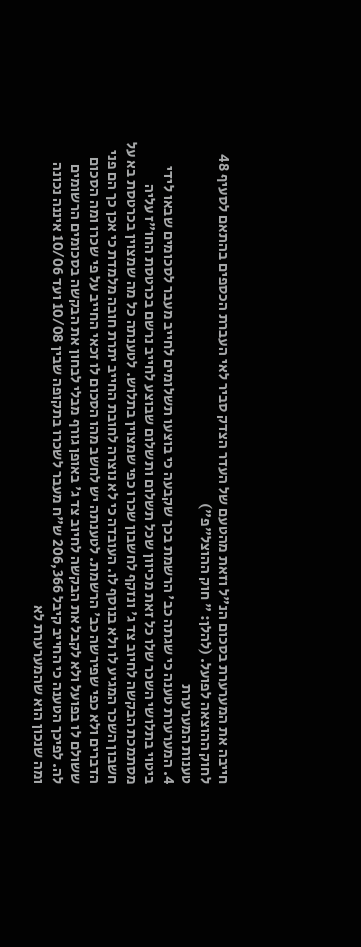חייבה את המערערת בסכום הנ"ל וזאת מהטעם של העדר הצדק סביר לאי העברת הכספים בהתאם לסעיף 48 לחוק ההוצאה לפועל. (להלן: " חוק ההוצל"פ")
טענות המערערת
4. המערערת טענה כי שגתה כב' הרשמת בכך שקבעה כי בוצעו תשלומים לחייב מעבר לסכומים שבאו לידי ביטוי בתלושי השכר שלו כל זאת מכיוון שכל תשלום ותשלום שבוצע לחייב נרשם בכרטסת החו"ז עליה מסתמכת הבקשה לחיוב צד ג' ונזקף לחשבון שכרו כפי שמצוין בתלוש. לטענתה כל מה שמצוין בכרטסת בא על חשבון השכר המגיע לו ולא בנוסף לו. העובדה כי לא נוצרה לחובת החייב יתרת חובה מלמדת כי אכן כך הם פני הדברים ולא כפי שפירשה כב' הרשמת. לטענתה יש לחשב מהו הסכום לו זכאי החייב על פי שכרו ומה הסכום ששולם לו בפועל ולא לקבל את הבקשה לחיוב צד ג' באופן גורף מבלי לבחון את הבקשה בסכומים הרשומים לה. לפיכך הטענה כי החייב קיבל 206,366 ש"ח מעבר לשכרו בתקופה שבין 10/08 ועד 10/06 איננה נכונה ומה שנכון הוא שהמערערת לא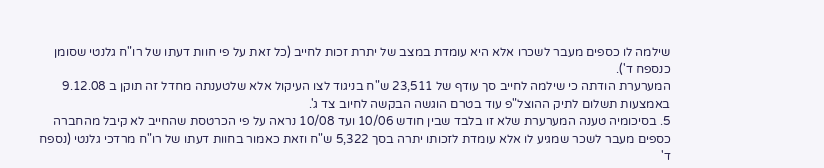שילמה לו כספים מעבר לשכרו אלא היא עומדת במצב של יתרת זכות לחייב (כל זאת על פי חוות דעתו של רו"ח גלנטי שסומן כנספח ד').
המערערת הודתה כי שילמה לחייב סך עודף של 23,511 ש"ח בניגוד לצו העיקול אלא שלטענתה מחדל זה תוקן ב 9.12.08 באמצעות תשלום לתיק ההוצל"פ עוד בטרם הוגשה הבקשה לחיוב צד ג'.
5. בסיכומיה טענה המערערת שלא זו בלבד שבין חודש 10/06 ועד 10/08 נראה על פי הכרטסת שהחייב לא קיבל מהחברה כספים מעבר לשכר שמגיע לו אלא עומדת לזכותו יתרה בסך 5,322 ש"ח וזאת כאמור בחוות דעתו של רו"ח מרדכי גלנטי (נספח ד'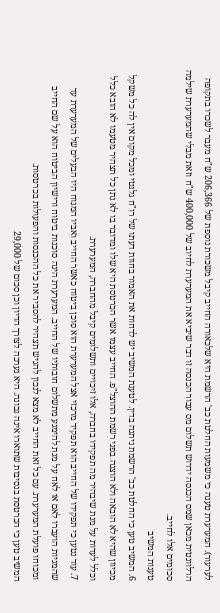לערעור). המערערת טענה כי משמעות החלטת כב' הרשמת היא שלכאורה החייב קיבל משכורת נוספת של 206,366 ש"ח מעבר לשכרו בתקופה הרלוונטית מכאן שמס הכנסה ידרוש תשלום מס עבור הכנסה זו דבר שיביא את המערערת לחיוב של 400,000 ש"ח וזאת מבלי שהמערערת שילמה סכומים אלו לחייב.
טענות המשיב
6. המשיב טען כי החלטת כב' הרשמת ניתנה בדין. לטענת המשיב יש לדחות את האמור בחוות דעתו של רו"ח גלנטי ומכל מקום אין לה כל משקל מכיוון שהיא לא הובאה ולא הוצגה בפני רשמת ההוצל"פ. החייב עצמו אשר הכרטסת היא שלו ומדובר בו לא נתן כל תצהיר מטעמו לא הובא כלל וכלל לעדות על מנת שיבהיר מה תפקידו בחברה, אלו זיכויים ותשלומים קיבל מהחברה, המערערת.
7. עוד נטען כי תפקידו של החייב הוא תפקיד מרכזי אצל המערערת הוא סוכן ביטוח כאשר החייב ואביו המנוח היו הבעלים של המערערת עד שהמניות הועברו לאם או לאח על מנת להימנע מתשלום חובותיו של החייב. המערערת הינה סוכנות ביטוח ורישיון הביטוח הוא על שם החייב ומכוחו פועלת המערערת. עם כל זאת החייב לא מצא לנכון להגיש תצהיר להסביר את כל ההכנסות והפעולות בכרטסות.
המשיב טען כי הכרטסת בנסיבות שתוארו אינה נכונה. היא נערכה לצורך הדיון וכן סכום של 29,000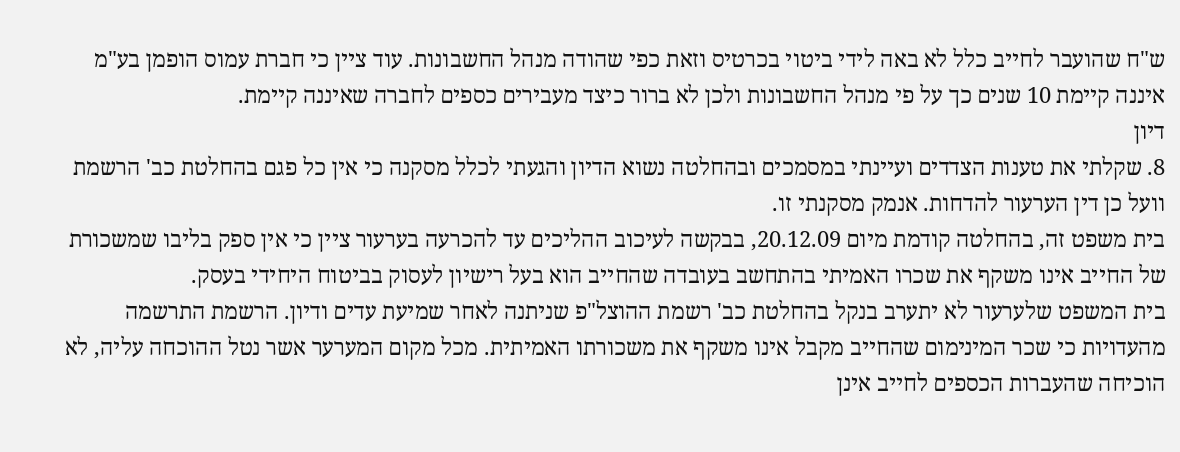ש"ח שהועבר לחייב כלל לא באה לידי ביטוי בכרטיס וזאת כפי שהודה מנהל החשבונות. עוד ציין כי חברת עמוס הופמן בע"מ איננה קיימת 10 שנים כך על פי מנהל החשבונות ולכן לא ברור כיצד מעבירים כספים לחברה שאיננה קיימת.
דיון
8. שקלתי את טענות הצדדים ועיינתי במסמכים ובהחלטה נשוא הדיון והגעתי לכלל מסקנה כי אין כל פגם בהחלטת כב' הרשמת וועל כן דין הערעור להדחות. אנמק מסקנתי זו.
בית משפט זה, בהחלטה קודמת מיום 20.12.09, בבקשה לעיכוב ההליכים עד להכרעה בערעור ציין כי אין ספק בליבו שמשכורת של החייב אינו משקף את שכרו האמיתי בהתחשב בעובדה שהחייב הוא בעל רישיון לעסוק בביטוח היחידי בעסק.
בית המשפט שלערעור לא יתערב בנקל בהחלטת כב' רשמת ההוצל"פ שניתנה לאחר שמיעת עדים ודיון. הרשמת התרשמה מהעדויות כי שכר המינימום שהחייב מקבל אינו משקף את משכורתו האמיתית. מכל מקום המערער אשר נטל ההוכחה עליה, לא הוכיחה שהעברות הכספים לחייב אינן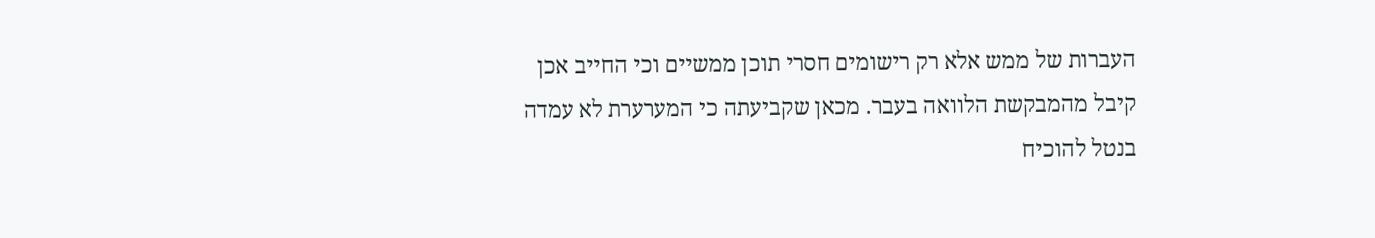העברות של ממש אלא רק רישומים חסרי תוכן ממשיים וכי החייב אכן קיבל מהמבקשת הלוואה בעבר. מכאן שקביעתה כי המערערת לא עמדה בנטל להוכיח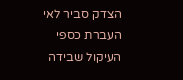הצדק סביר לאי העברת כספי העיקול שבידה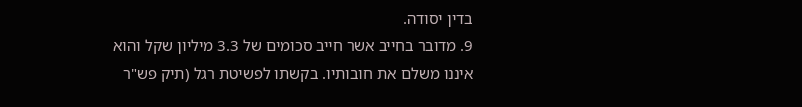בדין יסודה.
9. מדובר בחייב אשר חייב סכומים של 3.3 מיליון שקל והוא איננו משלם את חובותיו. בקשתו לפשיטת רגל (תיק פש"ר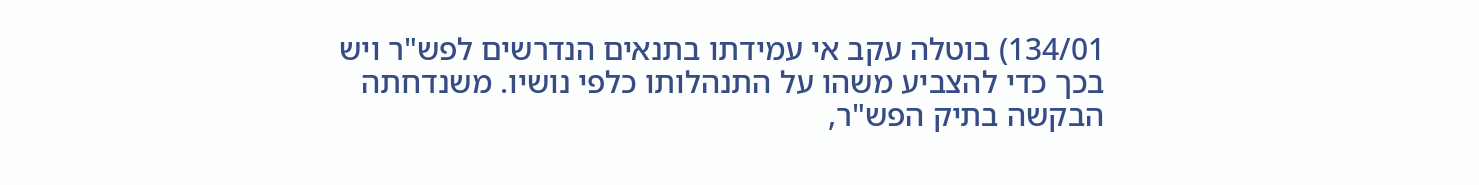134/01) בוטלה עקב אי עמידתו בתנאים הנדרשים לפש"ר ויש בכך כדי להצביע משהו על התנהלותו כלפי נושיו. משנדחתה הבקשה בתיק הפש"ר,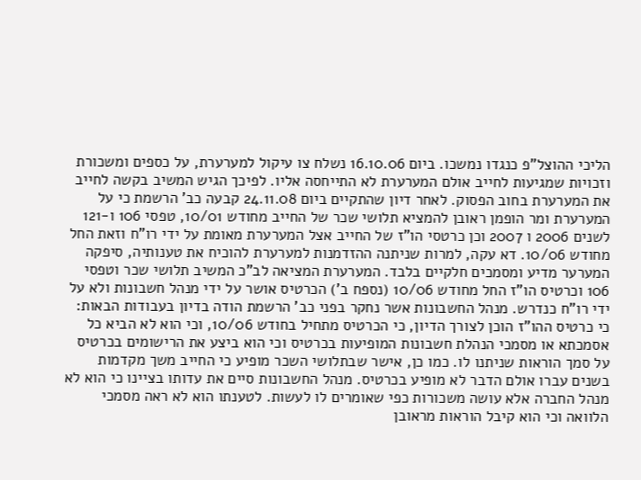הליכי ההוצל"פ כנגדו נמשכו. ביום 16.10.06 נשלח צו עיקול למערערת, על כספים ומשכורת וזכויות שמגיעות לחייב אולם המערערת לא התייחסה אליו. לפיכך הגיש המשיב בקשה לחייב את המערערת בחוב הפסוק. לאחר דיון שהתקיים ביום 24.11.08 קבעה כב' הרשמת כי על המערערת ומר הופמן ראובן להמציא תלושי שכר של החייב מחודש 10/01, טפסי 106 ו-121 לשנים 2006 ו 2007 וכן כרטסי הו"ז של החייב אצל המערערת מאומת על ידי רו"ח וזאת החל מחודש 10/06. דא עקה, למרות שניתנה ההזדמנות למערערת להוכיח את טענותיה, סיפקה המערער מדיע ומסמכים חלקיים בלבד. המערערת המציאה לב"כ המשיב תלושי שכר וטפסי 106 וכרטיס הו"ז החל מחודש 10/06 (נספח ב') הכרטיס אושר על ידי מנהל חשבונות ולא על ידי רו"ח כנדרש. מנהל החשבונות אשר נחקר בפני כב' הרשמת הודה בדיון בעבודות הבאות: כי כרטיס ההו"ז הוכן לצורך הדיון, כי הכרטיס מתחיל בחודש 10/06, וכי הוא לא הביא כל אסמכתא או מסמכי הנהלת חשבונות המופיעות בכרטיס וכי הוא ביצע את הרישומים בכרטיס על סמך הוראות שניתנו לו. כמו כן, אישר שבתלושי השכר מופיע כי החייב משך מקדמות בשנים עברו אולם הדבר לא מופיע בכרטיס. מנהל החשבונות סיים את עדותו בציינו כי הוא לא מנהל החברה אלא עושה משכורות כפי שאומרים לו לעשות. לטענתו הוא לא ראה מסמכי הלוואה וכי הוא קיבל הוראות מראובן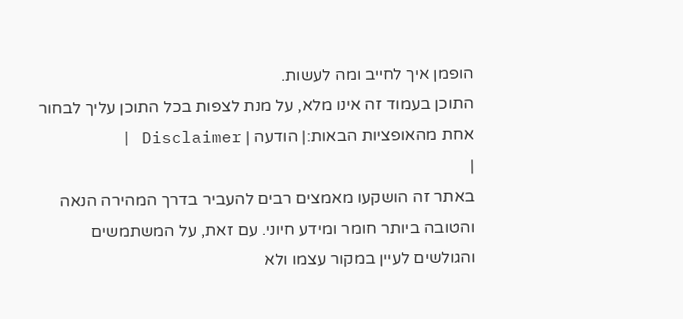הופמן איך לחייב ומה לעשות.
התוכן בעמוד זה אינו מלא, על מנת לצפות בכל התוכן עליך לבחור אחת מהאופציות הבאות:| הודעה | Disclaimer |
|
באתר זה הושקעו מאמצים רבים להעביר בדרך המהירה הנאה והטובה ביותר חומר ומידע חיוני. עם זאת, על המשתמשים והגולשים לעיין במקור עצמו ולא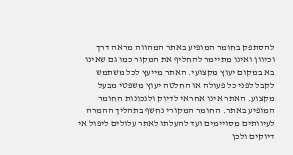להסתפק בחומר המופיע באתר המהווה מראה דרך וכיוון ואינו מתיימר להחליף את המקור כמו גם שאינו בא במקום יעוץ מקצועי. האתר מייעץ לכל משתמש לקבל לפני כל פעולה או החלטה יעוץ משפטי מבעל מקצוע. האתר אינו אחראי לדיוק ולנכונות החומר המופיע באתר. החומר המקורי נחשף בתהליך ההמרה לעיוותים מסויימים ועד להעלתו לאתר עלולים ליפול אי דיוקים ולכן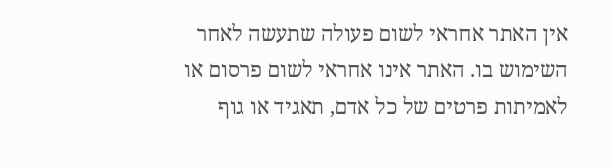אין האתר אחראי לשום פעולה שתעשה לאחר השימוש בו. האתר אינו אחראי לשום פרסום או לאמיתות פרטים של כל אדם, תאגיד או גוף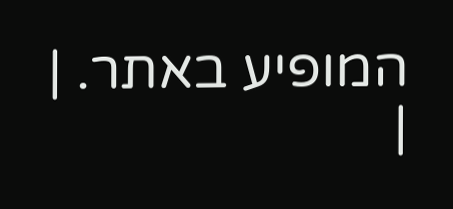המופיע באתר. |
|